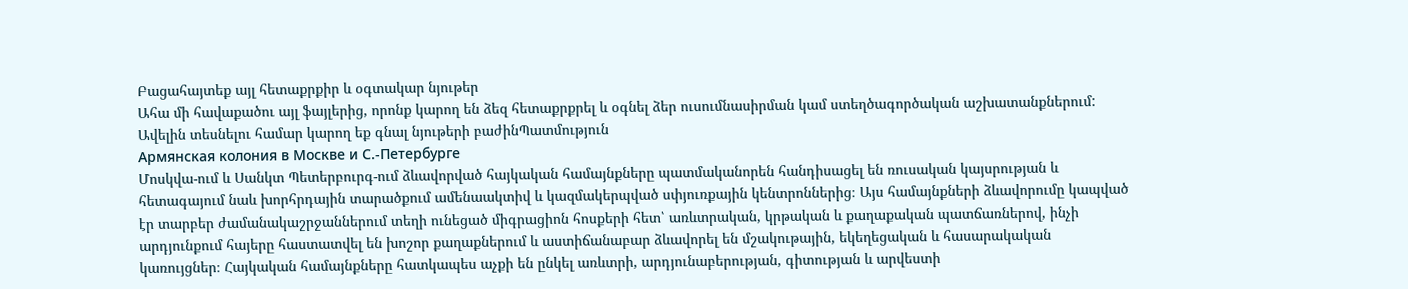Բացահայտեք այլ հետաքրքիր և օգտակար նյութեր
Ահա մի հավաքածու այլ ֆայլերից, որոնք կարող են ձեզ հետաքրքրել և օգնել ձեր ուսումնասիրման կամ ստեղծագործական աշխատանքներում: Ավելին տեսնելու համար կարող եք գնալ նյութերի բաժինՊատմություն
Армянская колония в Москве и С.-Петербурге
Մոսկվա-ում և Սանկտ Պետերբուրգ-ում ձևավորված հայկական համայնքները պատմականորեն հանդիսացել են ռուսական կայսրության և հետագայում նաև խորհրդային տարածքում ամենաակտիվ և կազմակերպված սփյուռքային կենտրոններից։ Այս համայնքների ձևավորումը կապված էր տարբեր ժամանակաշրջաններում տեղի ունեցած միգրացիոն հոսքերի հետ՝ առևտրական, կրթական և քաղաքական պատճառներով, ինչի արդյունքում հայերը հաստատվել են խոշոր քաղաքներում և աստիճանաբար ձևավորել են մշակութային, եկեղեցական և հասարակական կառույցներ։ Հայկական համայնքները հատկապես աչքի են ընկել առևտրի, արդյունաբերության, գիտության և արվեստի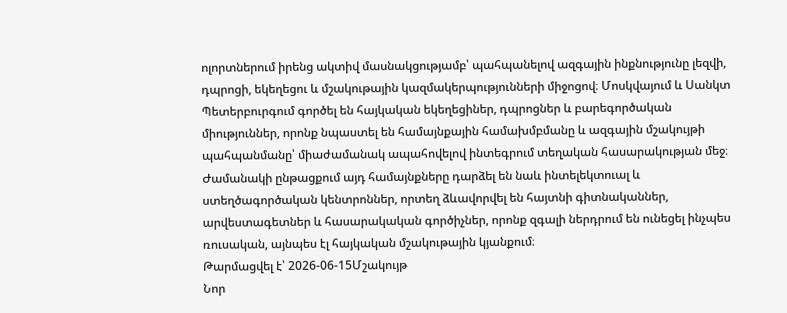ոլորտներում իրենց ակտիվ մասնակցությամբ՝ պահպանելով ազգային ինքնությունը լեզվի, դպրոցի, եկեղեցու և մշակութային կազմակերպությունների միջոցով։ Մոսկվայում և Սանկտ Պետերբուրգում գործել են հայկական եկեղեցիներ, դպրոցներ և բարեգործական միություններ, որոնք նպաստել են համայնքային համախմբմանը և ազգային մշակույթի պահպանմանը՝ միաժամանակ ապահովելով ինտեգրում տեղական հասարակության մեջ։ Ժամանակի ընթացքում այդ համայնքները դարձել են նաև ինտելեկտուալ և ստեղծագործական կենտրոններ, որտեղ ձևավորվել են հայտնի գիտնականներ, արվեստագետներ և հասարակական գործիչներ, որոնք զգալի ներդրում են ունեցել ինչպես ռուսական, այնպես էլ հայկական մշակութային կյանքում։
Թարմացվել է՝ 2026-06-15Մշակույթ
Նոր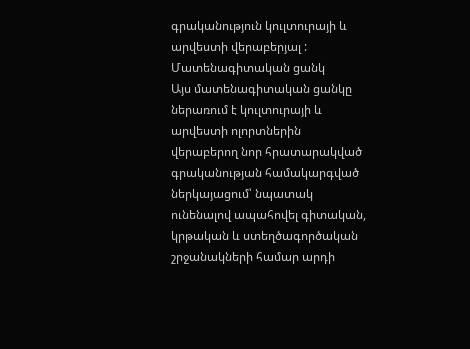գրականություն կուլտուրայի և արվեստի վերաբերյալ : Մատենագիտական ցանկ
Այս մատենագիտական ցանկը ներառում է կուլտուրայի և արվեստի ոլորտներին վերաբերող նոր հրատարակված գրականության համակարգված ներկայացում՝ նպատակ ունենալով ապահովել գիտական, կրթական և ստեղծագործական շրջանակների համար արդի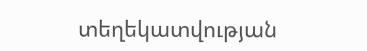տեղեկատվության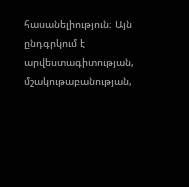հասանելիություն։ Այն ընդգրկում է արվեստագիտության, մշակութաբանության,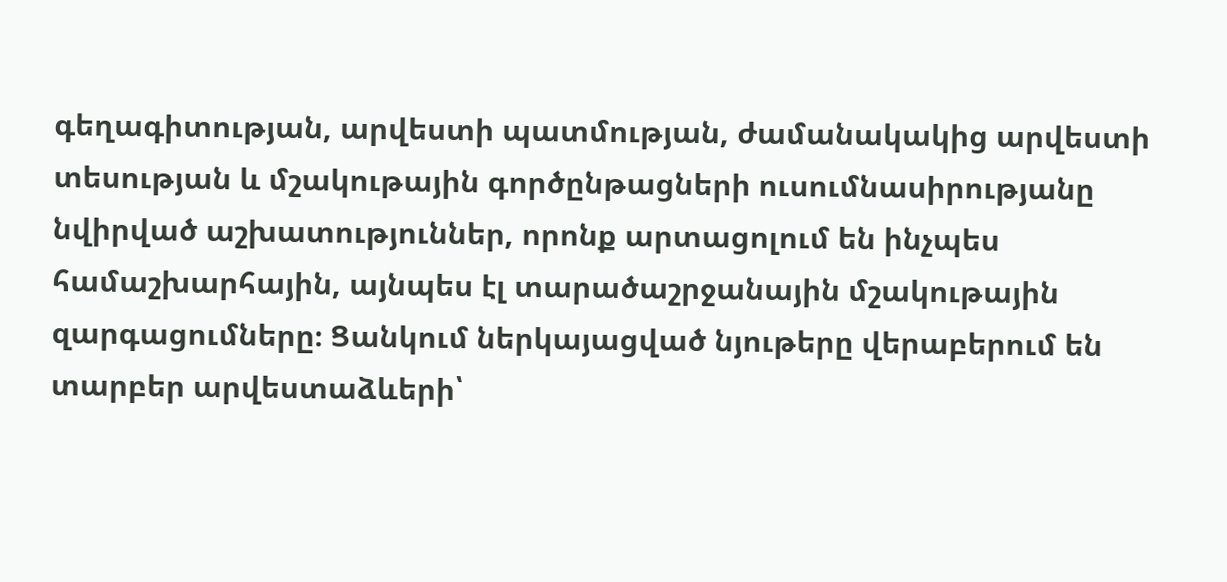գեղագիտության, արվեստի պատմության, ժամանակակից արվեստի տեսության և մշակութային գործընթացների ուսումնասիրությանը նվիրված աշխատություններ, որոնք արտացոլում են ինչպես համաշխարհային, այնպես էլ տարածաշրջանային մշակութային զարգացումները։ Ցանկում ներկայացված նյութերը վերաբերում են տարբեր արվեստաձևերի՝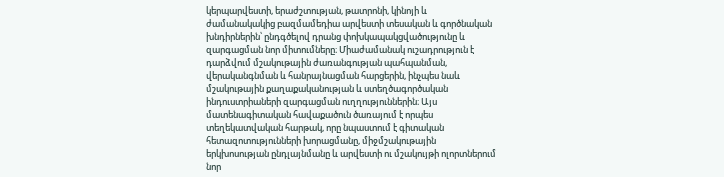կերպարվեստի, երաժշտության, թատրոնի, կինոյի և ժամանակակից բազմամեդիա արվեստի տեսական և գործնական խնդիրներին՝ ընդգծելով դրանց փոխկապակցվածությունը և զարգացման նոր միտումները։ Միաժամանակ ուշադրություն է դարձվում մշակութային ժառանգության պահպանման, վերականգնման և հանրայնացման հարցերին, ինչպես նաև մշակութային քաղաքականության և ստեղծագործական ինդուստրիաների զարգացման ուղղություններին։ Այս մատենագիտական հավաքածուն ծառայում է որպես տեղեկատվական հարթակ, որը նպաստում է գիտական հետազոտությունների խորացմանը, միջմշակութային երկխոսության ընդլայնմանը և արվեստի ու մշակույթի ոլորտներում նոր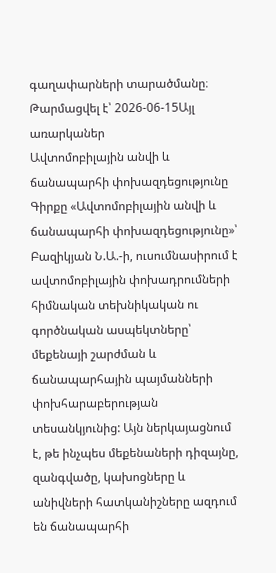գաղափարների տարածմանը։
Թարմացվել է՝ 2026-06-15Այլ առարկաներ
Ավտոմոբիլային անվի և ճանապարհի փոխազդեցությունը
Գիրքը «Ավտոմոբիլային անվի և ճանապարհի փոխազդեցությունը»՝ Բազիկյան Ն.Ա.-ի, ուսումնասիրում է ավտոմոբիլային փոխադրումների հիմնական տեխնիկական ու գործնական ասպեկտները՝ մեքենայի շարժման և ճանապարհային պայմանների փոխհարաբերության տեսանկյունից: Այն ներկայացնում է, թե ինչպես մեքենաների դիզայնը, զանգվածը, կախոցները և անիվների հատկանիշները ազդում են ճանապարհի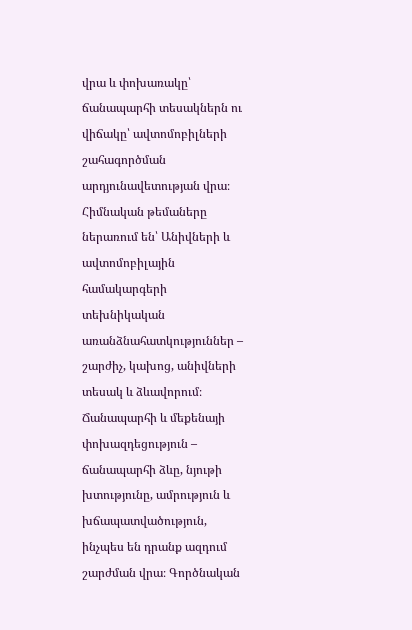վրա և փոխառակը՝ ճանապարհի տեսակներն ու վիճակը՝ ավտոմոբիլների շահագործման արդյունավետության վրա։ Հիմնական թեմաները ներառում են՝ Անիվների և ավտոմոբիլային համակարգերի տեխնիկական առանձնահատկություններ – շարժիչ, կախոց, անիվների տեսակ և ձևավորում։ Ճանապարհի և մեքենայի փոխազդեցություն – ճանապարհի ձևը, նյութի խտությունը, ամրություն և խճապատվածություն, ինչպես են դրանք ազդում շարժման վրա։ Գործնական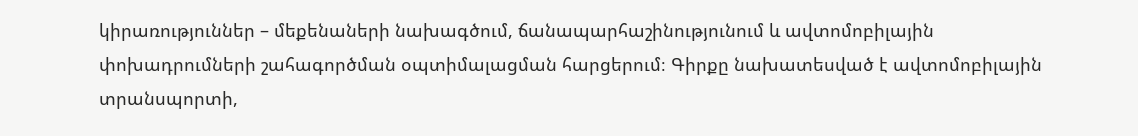կիրառություններ – մեքենաների նախագծում, ճանապարհաշինությունում և ավտոմոբիլային փոխադրումների շահագործման օպտիմալացման հարցերում։ Գիրքը նախատեսված է ավտոմոբիլային տրանսպորտի,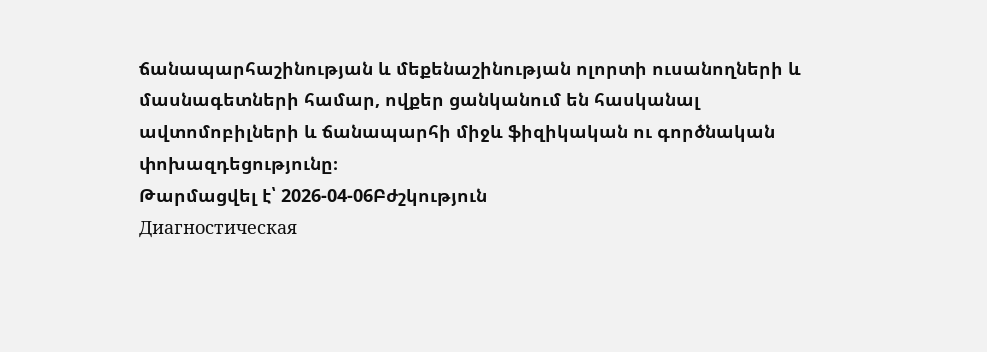ճանապարհաշինության և մեքենաշինության ոլորտի ուսանողների և մասնագետների համար, ովքեր ցանկանում են հասկանալ ավտոմոբիլների և ճանապարհի միջև ֆիզիկական ու գործնական փոխազդեցությունը։
Թարմացվել է՝ 2026-04-06Բժշկություն
Диагностическая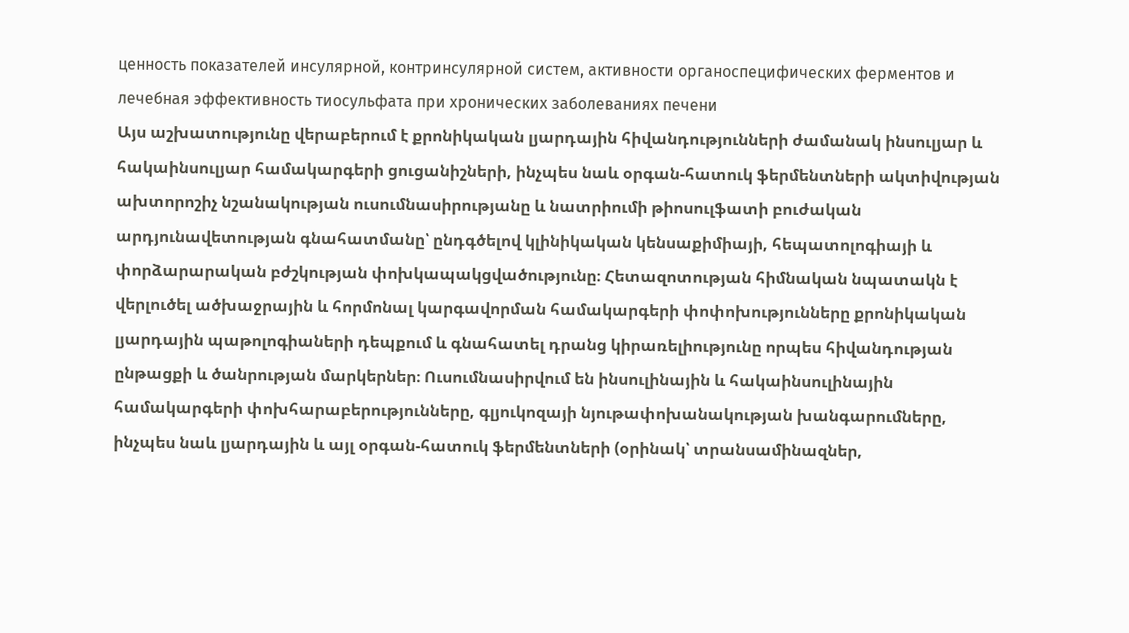ценность показателей инсулярной, контринсулярной систем, активности органоспецифических ферментов и лечебная эффективность тиосульфата при хронических заболеваниях печени
Այս աշխատությունը վերաբերում է քրոնիկական լյարդային հիվանդությունների ժամանակ ինսուլյար և հակաինսուլյար համակարգերի ցուցանիշների, ինչպես նաև օրգան-հատուկ ֆերմենտների ակտիվության ախտորոշիչ նշանակության ուսումնասիրությանը և նատրիումի թիոսուլֆատի բուժական արդյունավետության գնահատմանը՝ ընդգծելով կլինիկական կենսաքիմիայի, հեպատոլոգիայի և փորձարարական բժշկության փոխկապակցվածությունը։ Հետազոտության հիմնական նպատակն է վերլուծել ածխաջրային և հորմոնալ կարգավորման համակարգերի փոփոխությունները քրոնիկական լյարդային պաթոլոգիաների դեպքում և գնահատել դրանց կիրառելիությունը որպես հիվանդության ընթացքի և ծանրության մարկերներ։ Ուսումնասիրվում են ինսուլինային և հակաինսուլինային համակարգերի փոխհարաբերությունները, գլյուկոզայի նյութափոխանակության խանգարումները, ինչպես նաև լյարդային և այլ օրգան-հատուկ ֆերմենտների (օրինակ՝ տրանսամինազներ,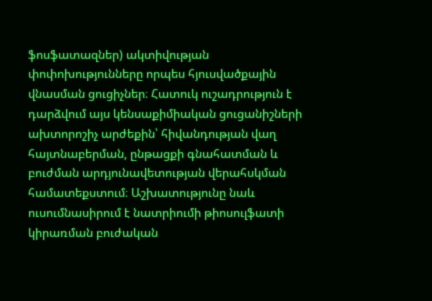ֆոսֆատազներ) ակտիվության փոփոխությունները որպես հյուսվածքային վնասման ցուցիչներ։ Հատուկ ուշադրություն է դարձվում այս կենսաքիմիական ցուցանիշների ախտորոշիչ արժեքին՝ հիվանդության վաղ հայտնաբերման, ընթացքի գնահատման և բուժման արդյունավետության վերահսկման համատեքստում։ Աշխատությունը նաև ուսումնասիրում է նատրիումի թիոսուլֆատի կիրառման բուժական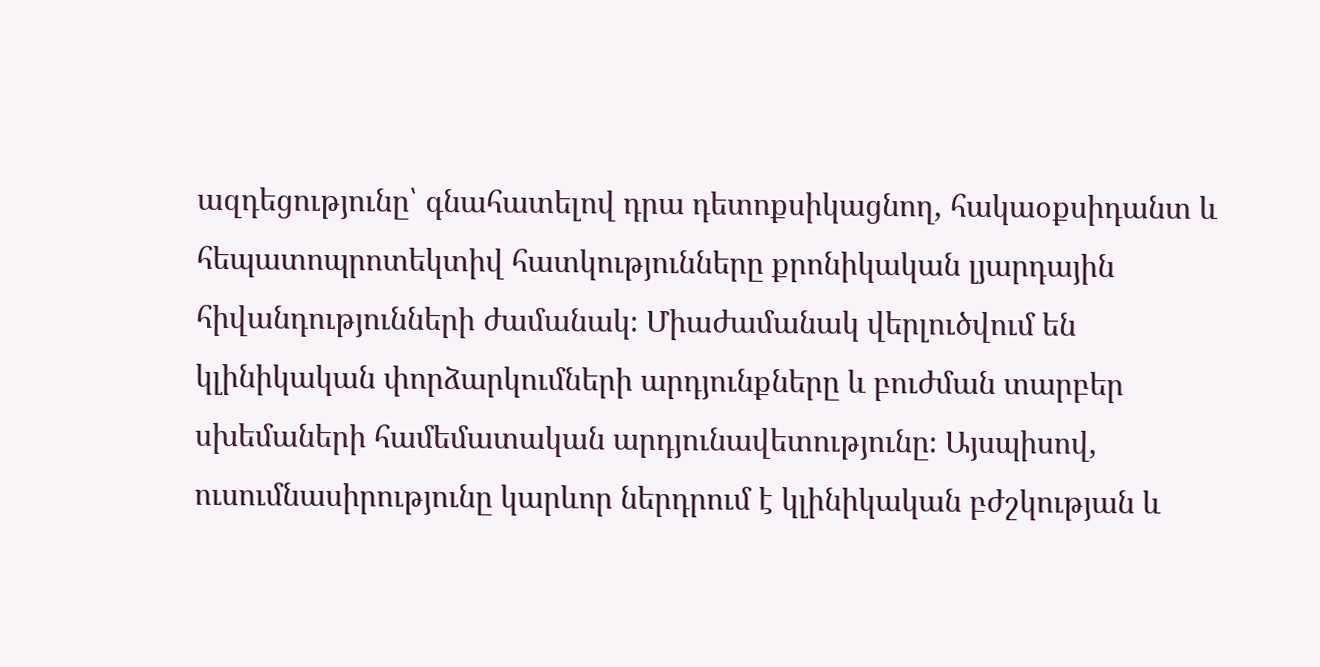ազդեցությունը՝ գնահատելով դրա դետոքսիկացնող, հակաօքսիդանտ և հեպատոպրոտեկտիվ հատկությունները քրոնիկական լյարդային հիվանդությունների ժամանակ։ Միաժամանակ վերլուծվում են կլինիկական փորձարկումների արդյունքները և բուժման տարբեր սխեմաների համեմատական արդյունավետությունը։ Այսպիսով, ուսումնասիրությունը կարևոր ներդրում է կլինիկական բժշկության և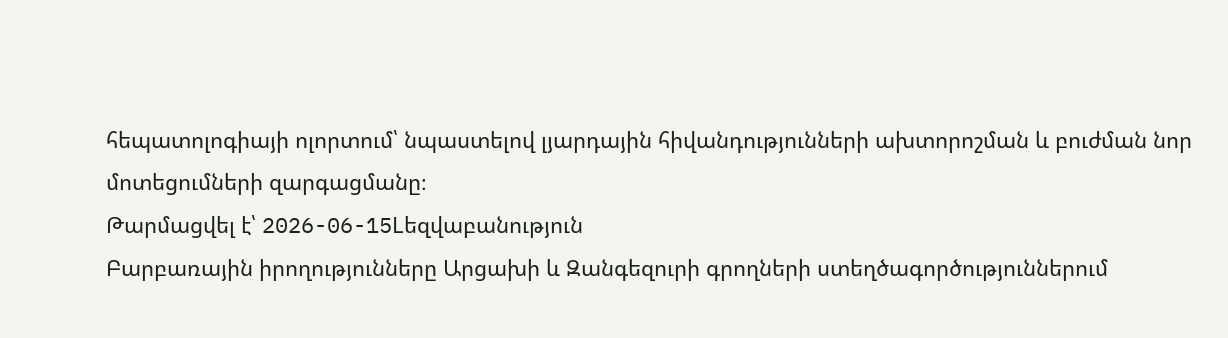հեպատոլոգիայի ոլորտում՝ նպաստելով լյարդային հիվանդությունների ախտորոշման և բուժման նոր մոտեցումների զարգացմանը։
Թարմացվել է՝ 2026-06-15Lեզվաբանություն
Բարբառային իրողությունները Արցախի և Զանգեզուրի գրողների ստեղծագործություններում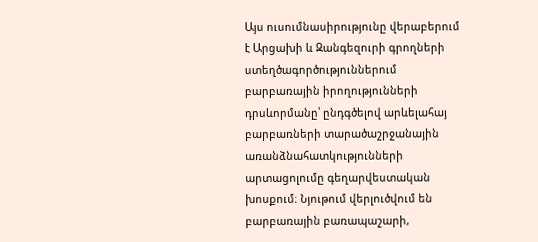Այս ուսումնասիրությունը վերաբերում է Արցախի և Զանգեզուրի գրողների ստեղծագործություններում բարբառային իրողությունների դրսևորմանը՝ ընդգծելով արևելահայ բարբառների տարածաշրջանային առանձնահատկությունների արտացոլումը գեղարվեստական խոսքում։ Նյութում վերլուծվում են բարբառային բառապաշարի,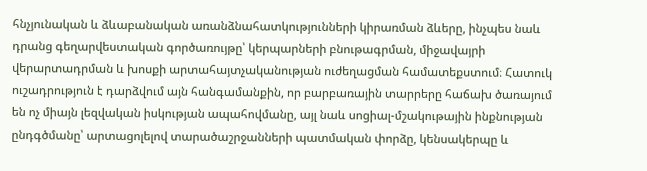հնչյունական և ձևաբանական առանձնահատկությունների կիրառման ձևերը, ինչպես նաև դրանց գեղարվեստական գործառույթը՝ կերպարների բնութագրման, միջավայրի վերարտադրման և խոսքի արտահայտչականության ուժեղացման համատեքստում։ Հատուկ ուշադրություն է դարձվում այն հանգամանքին, որ բարբառային տարրերը հաճախ ծառայում են ոչ միայն լեզվական իսկության ապահովմանը, այլ նաև սոցիալ-մշակութային ինքնության ընդգծմանը՝ արտացոլելով տարածաշրջանների պատմական փորձը, կենսակերպը և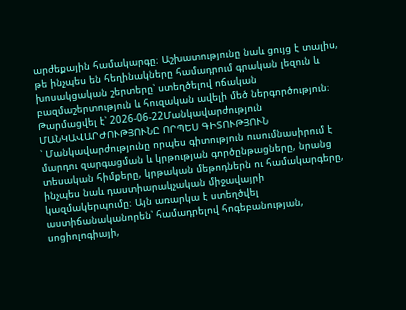արժեքային համակարգը։ Աշխատությունը նաև ցույց է տալիս, թե ինչպես են հեղինակները համադրում գրական լեզուն և խոսակցական շերտերը՝ ստեղծելով ոճական բազմաշերտություն և հուզական ավելի մեծ ներգործություն։
Թարմացվել է՝ 2026-06-22Մանկավարժություն
ՄԱՆԿԱՎԱՐԺՈՒԹՅՈՒՆԸ ՈՐՊԵՍ ԳԻՏՈՒԹՅՈՒՆ
՝ Մանկավարժությունը որպես գիտություն ուսումնասիրում է մարդու զարգացման և կրթության գործընթացները, նրանց տեսական հիմքերը, կրթական մեթոդներն ու համակարգերը, ինչպես նաև դաստիարակչական միջավայրի կազմակերպումը։ Այն առարկա է ստեղծվել աստիճանականորեն՝ համադրելով հոգեբանության, սոցիոլոգիայի,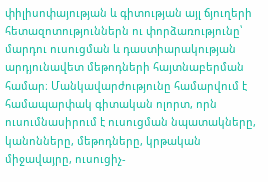փիլիսոփայության և գիտության այլ ճյուղերի հետազոտություններն ու փորձառությունը՝ մարդու ուսուցման և դաստիարակության արդյունավետ մեթոդների հայտնաբերման համար։ Մանկավարժությունը համարվում է համապարփակ գիտական ոլորտ, որն ուսումնասիրում է ուսուցման նպատակները, կանոնները, մեթոդները, կրթական միջավայրը, ուսուցիչ-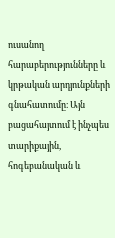ուսանող հարաբերությունները և կրթական արդյունքների գնահատումը։ Այն բացահայտում է ինչպես տարիքային, հոգեբանական և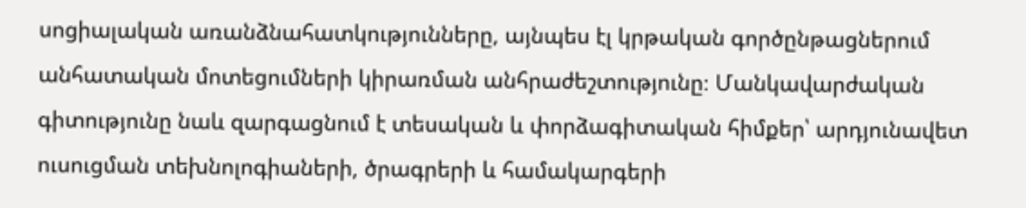սոցիալական առանձնահատկությունները, այնպես էլ կրթական գործընթացներում անհատական մոտեցումների կիրառման անհրաժեշտությունը։ Մանկավարժական գիտությունը նաև զարգացնում է տեսական և փորձագիտական հիմքեր՝ արդյունավետ ուսուցման տեխնոլոգիաների, ծրագրերի և համակարգերի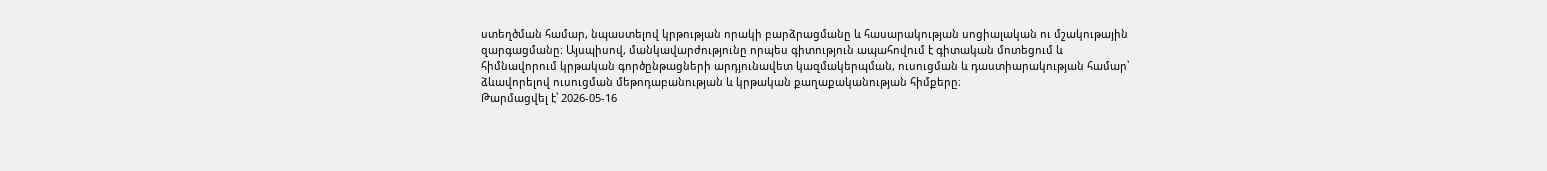ստեղծման համար, նպաստելով կրթության որակի բարձրացմանը և հասարակության սոցիալական ու մշակութային զարգացմանը։ Այսպիսով, մանկավարժությունը որպես գիտություն ապահովում է գիտական մոտեցում և հիմնավորում կրթական գործընթացների արդյունավետ կազմակերպման, ուսուցման և դաստիարակության համար՝ ձևավորելով ուսուցման մեթոդաբանության և կրթական քաղաքականության հիմքերը։
Թարմացվել է՝ 2026-05-16